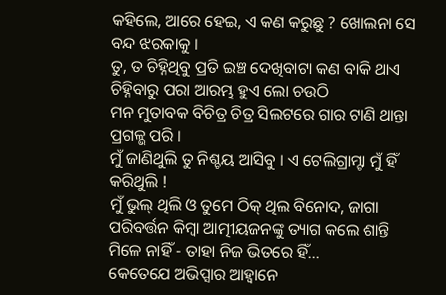କହିଲେ, ଆରେ ହେଇ, ଏ କଣ କରୁଛୁ ? ଖୋଲନା ସେ ବନ୍ଦ ଝରକାକୁ ।
ତୁ, ତ ଚିହ୍ନିଥିବୁ ପ୍ରତି ଇଞ୍ଚ ଦେଖିବାଟା କଣ ବାକି ଥାଏ ଚିହ୍ନିବାରୁ ପରା ଆରମ୍ଭ ହୁଏ ଲୋ ଚଉଠି
ମନ ମୁତାବକ ବିଚିତ୍ର ଚିତ୍ର ସିଲଟରେ ଗାର ଟାଣି ଥାନ୍ତା ପ୍ରଗଳ୍ଭ ପରି ।
ମୁଁ ଜାଣିଥୁଲି ତୁ ନିଶ୍ଚୟ ଆସିବୁ । ଏ ଟେଲିଗ୍ରାମ୍ଟା ମୁଁ ହିଁ କରିଥୁଲି !
ମୁଁ ଭୁଲ୍ ଥିଲି ଓ ତୁମେ ଠିକ୍ ଥିଲ ବିନୋଦ, ଜାଗା ପରିବର୍ତ୍ତନ କିମ୍ବା ଆତ୍ମୀୟଜନଙ୍କୁ ତ୍ୟାଗ କଲେ ଶାନ୍ତି ମିଳେ ନାହିଁ - ତାହା ନିଜ ଭିତରେ ହିଁ...
କେତେଯେ ଅଭିପ୍ସାର ଆହ୍ୱାନେ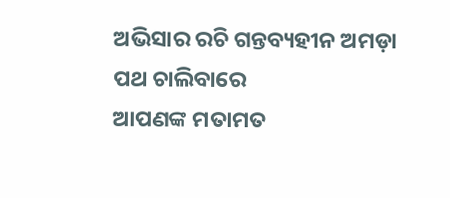ଅଭିସାର ରଚି ଗନ୍ତବ୍ୟହୀନ ଅମଡ଼ା ପଥ ଚାଲିବାରେ
ଆପଣଙ୍କ ମତାମତ